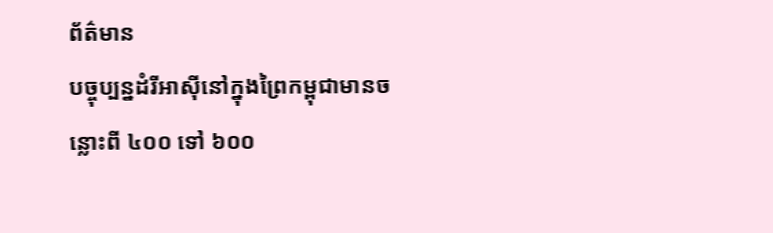ព័ត៌មាន
បច្ចុប្បន្នដំរីអាស៊ីនៅក្នុងព្រៃកម្ពុជាមានចន្លោះពី ៤០០ ទៅ ៦០០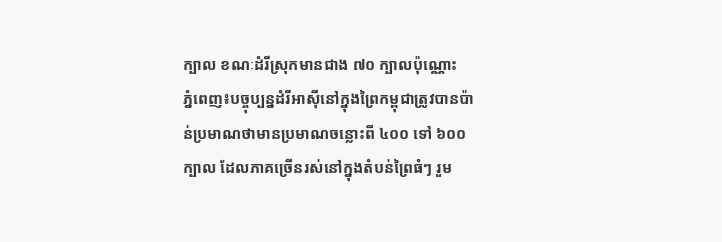ក្បាល ខណៈដំរីស្រុកមានជាង ៧០ ក្បាលប៉ុណ្ណោះ
ភ្នំពេញ៖បច្ចុប្បន្នដំរីអាស៊ីនៅក្នុងព្រៃកម្ពុជាត្រូវបានប៉ាន់ប្រមាណថាមានប្រមាណចន្លោះពី ៤០០ ទៅ ៦០០ក្បាល ដែលភាគច្រើនរស់នៅក្នុងតំបន់ព្រៃធំៗ រួម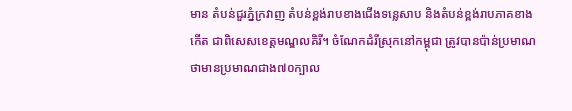មាន តំបន់ជួរភ្នំក្រវាញ តំបន់ខ្ពង់រាបខាងជើងទន្លេសាប និងតំបន់ខ្ពង់រាបភាគខាងកើត ជាពិសេសខេត្តមណ្ឌលគិរី។ ចំណែកដំរីស្រុកនៅកម្ពុជា ត្រូវបានប៉ាន់ប្រមាណថាមានប្រមាណជាង៧០ក្បាល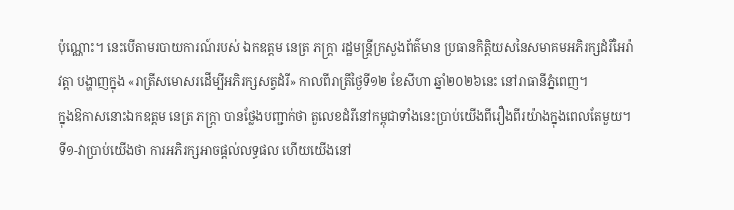ប៉ុណ្ណោះ។ នេះបើតាមរបាយការណ៍របស់ ឯកឧត្តម នេត្រ ភក្ត្រា រដ្ឋមន្រ្តីក្រសួងព័ត៌មាន ប្រធានកិត្តិយសនៃសមាគមអភិរក្សដំរីអៃរ៉ាវត្តា បង្ហាញក្នុង «រាត្រីសមោសរដើម្បីអភិរក្សសត្វដំរី» កាលពីរាត្រីថ្ងៃទី១២ ខែសីហា ឆ្នាំ២០២៦នេះ នៅរាធានីភ្នំពេញ។
ក្នុងឱកាសនោះឯកឧត្តម នេត្រ ភក្ត្រា បានថ្លែងបញ្ជាក់ថា តួលេខដំរីនៅកម្ពុជាទាំងនេះប្រាប់យើងពីរឿងពីរយ៉ាងក្នុងពេលតែមួយ។ ទី១-វាប្រាប់យើងថា ការអភិរក្សអាចផ្តល់លទ្ធផល ហើយយើងនៅ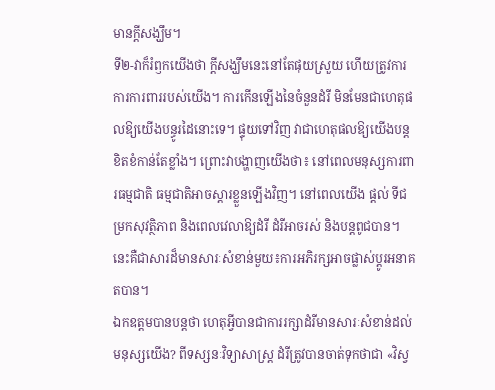មានក្តីសង្ឃឹម។
ទី២-វាក៏រំឭកយើងថា ក្តីសង្ឃឹមនេះនៅតែផុយស្រួយ ហើយត្រូវការការការពាររបស់យើង។ ការកើនឡើងនៃចំនួនដំរី មិនមែនជាហេតុផលឱ្យយើងបន្ធូរដៃនោះទេ។ ផ្ទុយទៅវិញ វាជាហេតុផលឱ្យយើងបន្តខិតខំកាន់តែខ្លាំង។ ព្រោះវាបង្ហាញយើងថា៖ នៅពេលមនុស្សការពារធម្មជាតិ ធម្មជាតិអាចស្តារខ្លួនឡើងវិញ។ នៅពេលយើង ផ្តល់ ទីជម្រកសុវត្ថិភាព និងពេលវេលាឱ្យដំរី ដំរីអាចរស់ និងបន្តពូជបាន។ នេះគឺជាសារដ៏មានសារៈសំខាន់មួយ៖ការអភិរក្សអាចផ្លាស់ប្តូរអនាគតបាន។
ឯកឧត្តមបានបន្តថា ហេតុអ្វីបានជាការរក្សាដំរីមានសារៈសំខាន់ដល់មនុស្សយើង? ពីទស្សនៈវិទ្យាសាស្ត្រ ដំរីត្រូវបានចាត់ទុកថាជា «វិស្វ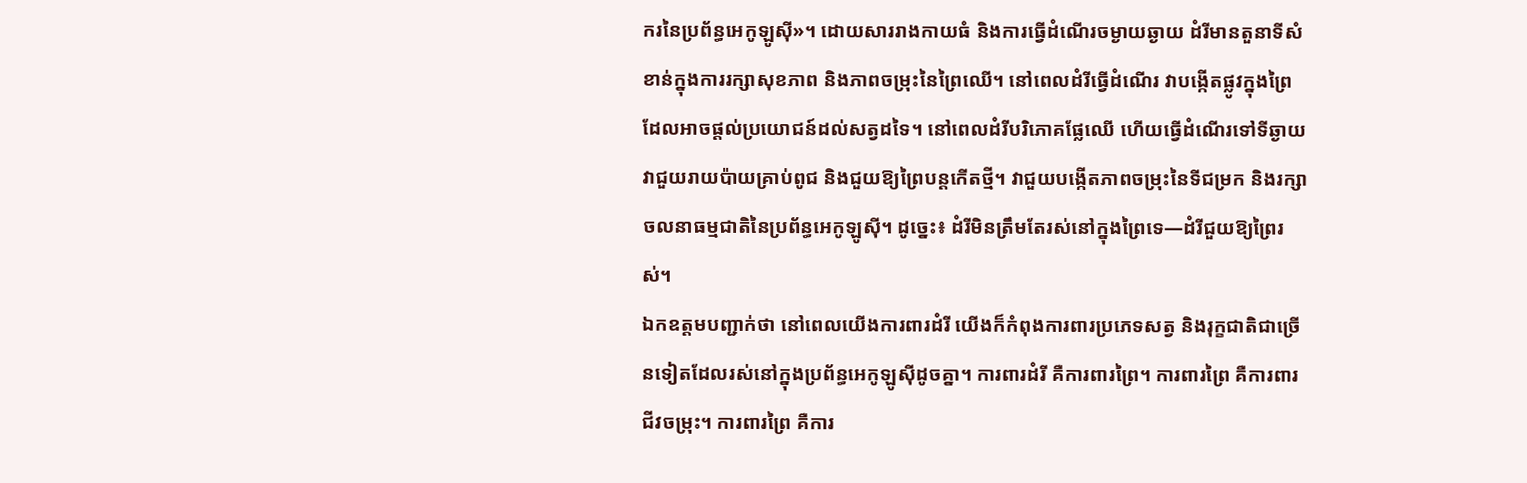ករនៃប្រព័ន្ធអេកូឡូស៊ី»។ ដោយសាររាងកាយធំ និងការធ្វើដំណើរចម្ងាយឆ្ងាយ ដំរីមានតួនាទីសំខាន់ក្នុងការរក្សាសុខភាព និងភាពចម្រុះនៃព្រៃឈើ។ នៅពេលដំរីធ្វើដំណើរ វាបង្កើតផ្លូវក្នុងព្រៃ ដែលអាចផ្តល់ប្រយោជន៍ដល់សត្វដទៃ។ នៅពេលដំរីបរិភោគផ្លែឈើ ហើយធ្វើដំណើរទៅទីឆ្ងាយ វាជួយរាយប៉ាយគ្រាប់ពូជ និងជួយឱ្យព្រៃបន្តកើតថ្មី។ វាជួយបង្កើតភាពចម្រុះនៃទីជម្រក និងរក្សាចលនាធម្មជាតិនៃប្រព័ន្ធអេកូឡូស៊ី។ ដូច្នេះ៖ ដំរីមិនត្រឹមតែរស់នៅក្នុងព្រៃទេ—ដំរីជួយឱ្យព្រៃរស់។
ឯកឧត្តមបញ្ជាក់ថា នៅពេលយើងការពារដំរី យើងក៏កំពុងការពារប្រភេទសត្វ និងរុក្ខជាតិជាច្រើនទៀតដែលរស់នៅក្នុងប្រព័ន្ធអេកូឡូស៊ីដូចគ្នា។ ការពារដំរី គឺការពារព្រៃ។ ការពារព្រៃ គឺការពារជីវចម្រុះ។ ការពារព្រៃ គឺការ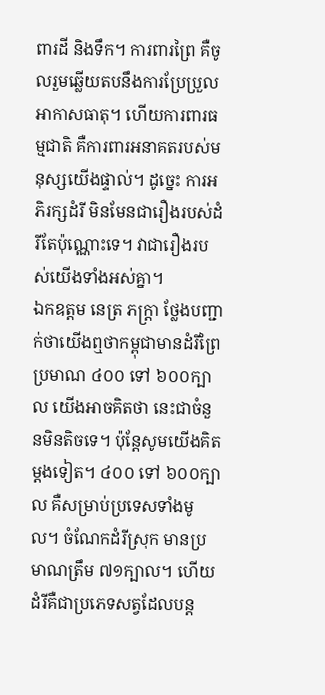ពារដី និងទឹក។ ការពារព្រៃ គឺចូលរួមឆ្លើយតបនឹងការប្រែប្រួលអាកាសធាតុ។ ហើយការពារធម្មជាតិ គឺការពារអនាគតរបស់មនុស្សយើងផ្ទាល់។ ដូច្នេះ ការអភិរក្សដំរី មិនមែនជារឿងរបស់ដំរីតែប៉ុណ្ណោះទេ។ វាជារឿងរបស់យើងទាំងអស់គ្នា។
ឯកឧត្តម នេត្រ ភក្ត្រា ថ្លែងបញ្ជាក់ថាយើងឮថាកម្ពុជាមានដំរីព្រៃប្រមាណ ៤០០ ទៅ ៦០០ក្បាល យើងអាចគិតថា នេះជាចំនួនមិនតិចទេ។ ប៉ុន្តែសូមយើងគិតម្តងទៀត។ ៤០០ ទៅ ៦០០ក្បាល គឺសម្រាប់ប្រទេសទាំងមូល។ ចំណែកដំរីស្រុក មានប្រមាណត្រឹម ៧១ក្បាល។ ហើយដំរីគឺជាប្រភេទសត្វដែលបន្ត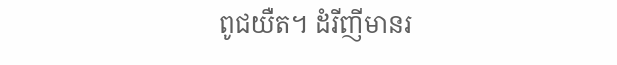ពូជយឺត។ ដំរីញីមានរ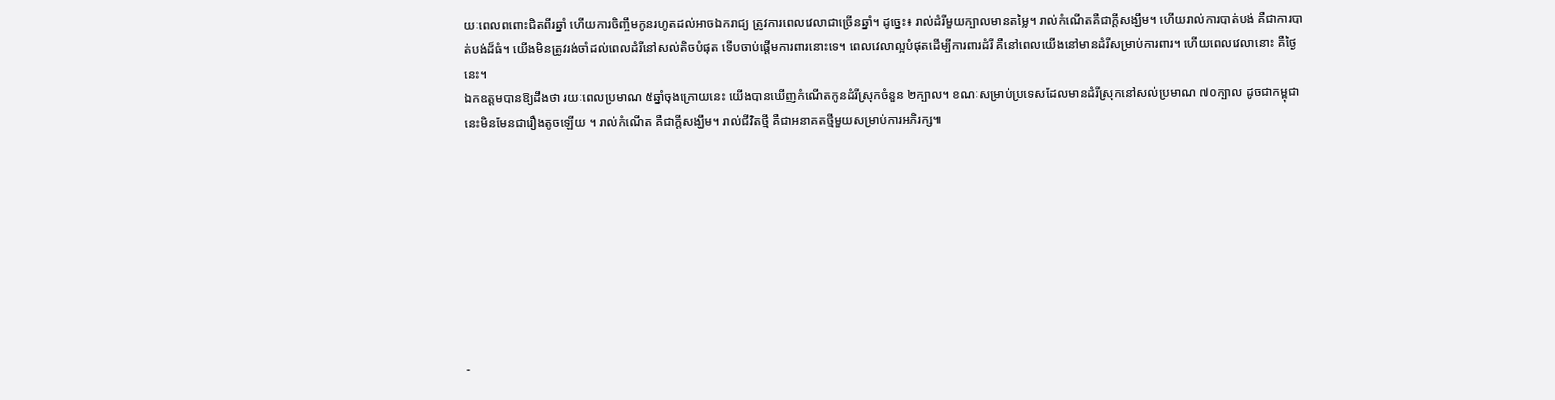យៈពេលពពោះជិតពីរឆ្នាំ ហើយការចិញ្ចឹមកូនរហូតដល់អាចឯករាជ្យ ត្រូវការពេលវេលាជាច្រើនឆ្នាំ។ ដូច្នេះ៖ រាល់ដំរីមួយក្បាលមានតម្លៃ។ រាល់កំណើតគឺជាក្តីសង្ឃឹម។ ហើយរាល់ការបាត់បង់ គឺជាការបាត់បង់ដ៏ធំ។ យើងមិនត្រូវរង់ចាំដល់ពេលដំរីនៅសល់តិចបំផុត ទើបចាប់ផ្តើមការពារនោះទេ។ ពេលវេលាល្អបំផុតដើម្បីការពារដំរី គឺនៅពេលយើងនៅមានដំរីសម្រាប់ការពារ។ ហើយពេលវេលានោះ គឺថ្ងៃនេះ។
ឯកឧត្តមបានឱ្យដឹងថា រយៈពេលប្រមាណ ៥ឆ្នាំចុងក្រោយនេះ យើងបានឃើញកំណើតកូនដំរីស្រុកចំនួន ២ក្បាល។ ខណៈសម្រាប់ប្រទេសដែលមានដំរីស្រុកនៅសល់ប្រមាណ ៧០ក្បាល ដូចជាកម្ពុជានេះមិនមែនជារឿងតូចឡើយ ។ រាល់កំណើត គឺជាក្តីសង្ឃឹម។ រាល់ជីវិតថ្មី គឺជាអនាគតថ្មីមួយសម្រាប់ការអភិរក្ស៕









-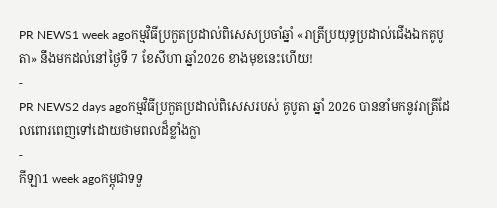PR NEWS1 week agoកម្មវិធីប្រកួតប្រដាល់ពិសេសប្រចាំឆ្នាំ «រាត្រីប្រយុទ្ធប្រដាល់ជើងឯកគូបូតា» នឹងមកដល់នៅថ្ងៃទី 7 ខែសីហា ឆ្នាំ2026 ខាងមុខនេះហើយ!
-
PR NEWS2 days agoកម្មវិធីប្រកួតប្រដាល់ពិសេសរបស់ គូបូតា ឆ្នាំ 2026 បាននាំមកនូវរាត្រីដែលពោរពេញទៅដោយថាមពលដ៏ខ្លាំងក្លា
-
កីឡា1 week agoកម្ពុជាទទួ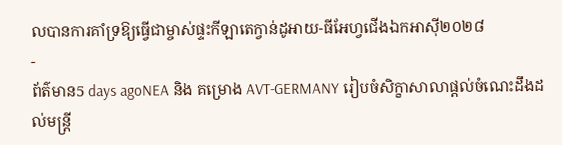លបានការគាំទ្រឱ្យធ្វើជាម្ចាស់ផ្ទះកីឡាតេក្វាន់ដូអាយ-ធីអែហ្វជើងឯកអាស៊ី២០២៨
-
ព័ត៌មាន5 days agoNEA និង គម្រោង AVT-GERMANY រៀបចំសិក្ខាសាលាផ្តល់ចំណេះដឹងដល់មន្ត្រី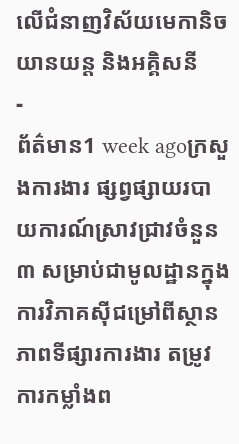លើជំនាញវិស័យមេកានិចយានយន្ត និងអគ្គិសនី
-
ព័ត៌មាន1 week agoក្រសួងការងារ ផ្សព្វផ្សាយរបាយការណ៍ស្រាវជ្រាវចំនួន ៣ សម្រាប់ជាមូលដ្ឋានក្នុងការវិភាគស៊ីជម្រៅពីស្ថានភាពទីផ្សារការងារ តម្រូវការកម្លាំងព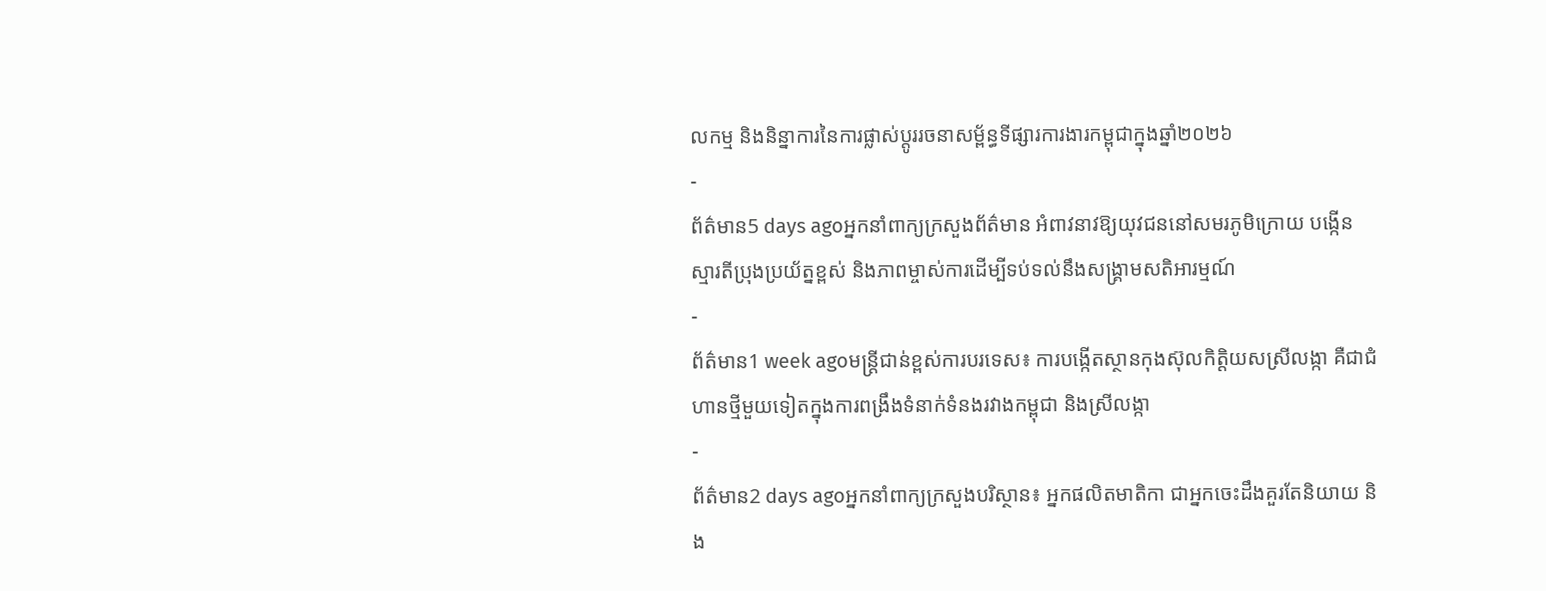លកម្ម និងនិន្នាការនៃការផ្លាស់ប្តូររចនាសម្ព័ន្ធទីផ្សារការងារកម្ពុជាក្នុងឆ្នាំ២០២៦
-
ព័ត៌មាន5 days agoអ្នកនាំពាក្យក្រសួងព័ត៌មាន អំពាវនាវឱ្យយុវជននៅសមរភូមិក្រោយ បង្កើនស្មារតីប្រុងប្រយ័ត្នខ្ពស់ និងភាពម្ចាស់ការដើម្បីទប់ទល់នឹងសង្គ្រាមសតិអារម្មណ៍
-
ព័ត៌មាន1 week agoមន្ត្រីជាន់ខ្ពស់ការបរទេស៖ ការបង្កើតស្ថានកុងស៊ុលកិត្តិយសស្រីលង្កា គឺជាជំហានថ្មីមួយទៀតក្នុងការពង្រឹងទំនាក់ទំនងរវាងកម្ពុជា និងស្រីលង្កា
-
ព័ត៌មាន2 days agoអ្នកនាំពាក្យក្រសួងបរិស្ថាន៖ អ្នកផលិតមាតិកា ជាអ្នកចេះដឹងគួរតែនិយាយ និង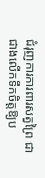ជំរុញការការពារសត្វព្រៃ ជាជាងលើកទឹកចិត្តឱ្យប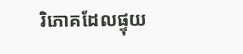រិភោគដែលផ្ទុយ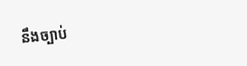នឹងច្បាប់